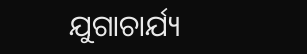ଯୁଗାଚାର୍ଯ୍ୟ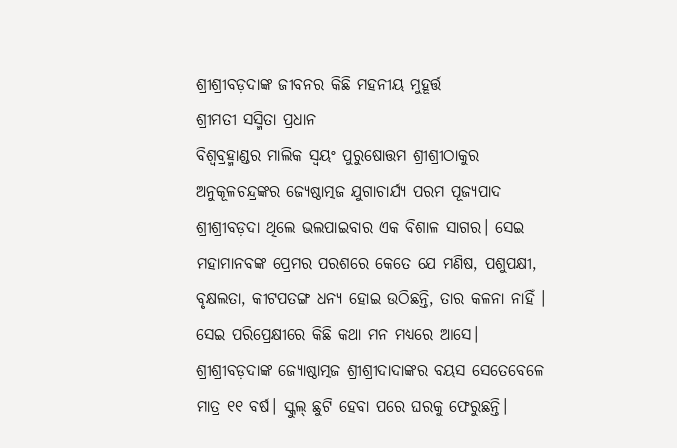ଶ୍ରୀଶ୍ରୀବଡ଼ଦାଙ୍କ ଜୀବନର କିଛି ମହନୀୟ ମୁହୂର୍ତ୍ତ
ଶ୍ରୀମତୀ ସସ୍ମିତା ପ୍ରଧାନ
ବିଶ୍ଵବ୍ରହ୍ମାଣ୍ଡର ମାଲିକ ସ୍ଵୟଂ ପୁରୁଷୋତ୍ତମ ଶ୍ରୀଶ୍ରୀଠାକୁର ଅନୁକୂଳଚନ୍ଦ୍ରଙ୍କର ଜ୍ୟେଷ୍ଠାତ୍ମଜ ଯୁଗାଚାର୍ଯ୍ୟ ପରମ ପୂଜ୍ୟପାଦ ଶ୍ରୀଶ୍ରୀବଡ଼ଦା ଥିଲେ ଭଲପାଇବାର ଏକ ବିଶାଳ ସାଗର। ସେଇ ମହାମାନବଙ୍କ ପ୍ରେମର ପରଶରେ କେତେ ଯେ ମଣିଷ, ପଶୁପକ୍ଷୀ, ବୃକ୍ଷଲତା, କୀଟପତଙ୍ଗ ଧନ୍ୟ ହୋଇ ଉଠିଛନ୍ତି, ତାର କଳନା ନାହିଁ । ସେଇ ପରିପ୍ରେକ୍ଷୀରେ କିଛି କଥା ମନ ମଧ୍ୟରେ ଆସେ।
ଶ୍ରୀଶ୍ରୀବଡ଼ଦାଙ୍କ ଜ୍ୟୋଷ୍ଠାତ୍ମଜ ଶ୍ରୀଶ୍ରୀଦାଦାଙ୍କର ବୟସ ସେତେବେଳେ ମାତ୍ର ୧୧ ବର୍ଷ। ସ୍କୁଲ୍ ଛୁଟି ହେବା ପରେ ଘରକୁ ଫେରୁଛନ୍ତି।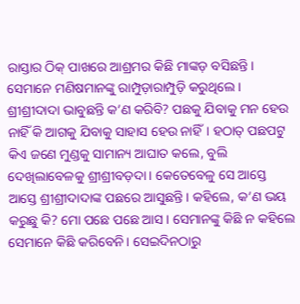ରାସ୍ତାର ଠିକ୍ ପାଖରେ ଆଶ୍ରମର କିଛି ମାଙ୍କଡ଼ ବସିଛନ୍ତି। ସେମାନେ ମଣିଷମାନଙ୍କୁ ରାମ୍ପୁଡ଼ାରାମ୍ପୁଡ଼ି କରୁଥିଲେ। ଶ୍ରୀଶ୍ରୀଦାଦା ଭାବୁଛନ୍ତି କ’ଣ କରିବି? ପଛକୁ ଯିବାକୁ ମନ ହେଉ ନାହିଁ କି ଆଗକୁ ଯିବାକୁ ସାହାସ ହେଉ ନାହିଁ। ହଠାତ୍ ପଛପଟୁ କିଏ ଜଣେ ମୁଣ୍ଡକୁ ସାମାନ୍ୟ ଆଘାତ କଲେ, ବୁଲି ଦେଖିଲାବେଳକୁ ଶ୍ରୀଶ୍ରୀବଡ଼ଦା। କେତେବେଳୁ ସେ ଆସ୍ତେ ଆସ୍ତେ ଶ୍ରୀଶ୍ରୀଦାଦାଙ୍କ ପଛରେ ଆସୁଛନ୍ତି। କହିଲେ, କ’ଣ ଭୟ କରୁଛୁ କି? ମୋ ପଛେ ପଛେ ଆସ। ସେମାନଙ୍କୁ କିଛି ନ କହିଲେ ସେମାନେ କିଛି କରିବେନି। ସେଇଦିନଠାରୁ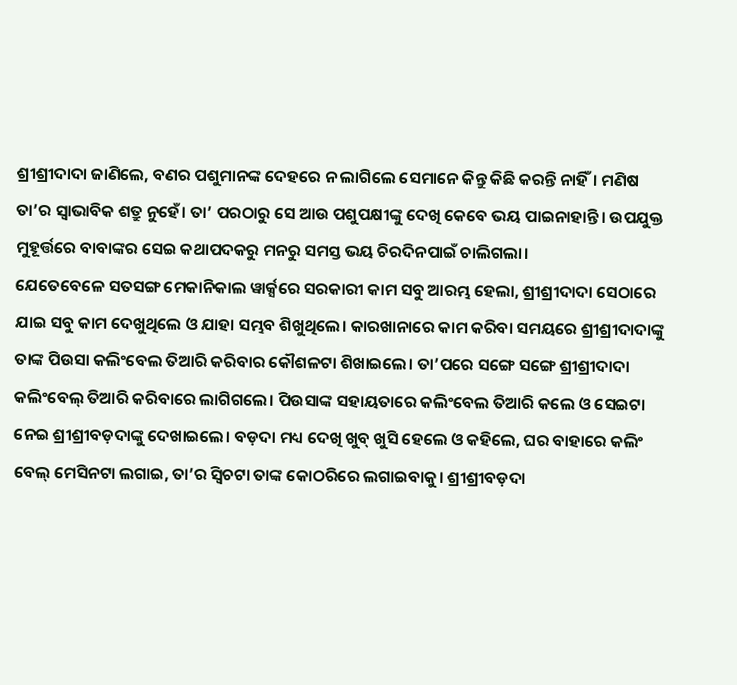ଶ୍ରୀଶ୍ରୀଦାଦା ଜାଣିଲେ, ବଣର ପଶୁମାନଙ୍କ ଦେହରେ ନ ଲାଗିଲେ ସେମାନେ କିନ୍ତୁ କିଛି କରନ୍ତି ନାହିଁ। ମଣିଷ ତା’ର ସ୍ଵାଭାବିକ ଶତ୍ରୁ ନୁହେଁ। ତା’ ପରଠାରୁ ସେ ଆଉ ପଶୁପକ୍ଷୀଙ୍କୁ ଦେଖି କେବେ ଭୟ ପାଇନାହାନ୍ତି। ଉପଯୁକ୍ତ ମୁହୂର୍ତ୍ତରେ ବାବାଙ୍କର ସେଇ କଥାପଦକରୁ ମନରୁ ସମସ୍ତ ଭୟ ଚିରଦିନପାଇଁ ଚାଲିଗଲା।
ଯେତେବେଳେ ସତସଙ୍ଗ ମେକାନିକାଲ ୱାର୍କ୍ସରେ ସରକାରୀ କାମ ସବୁ ଆରମ୍ଭ ହେଲା, ଶ୍ରୀଶ୍ରୀଦାଦା ସେଠାରେ ଯାଇ ସବୁ କାମ ଦେଖୁଥିଲେ ଓ ଯାହା ସମ୍ଭବ ଶିଖୁଥିଲେ। କାରଖାନାରେ କାମ କରିବା ସମୟରେ ଶ୍ରୀଶ୍ରୀଦାଦାଙ୍କୁ ତାଙ୍କ ପିଉସା କଲିଂବେଲ ତିଆରି କରିବାର କୌଶଳଟା ଶିଖାଇଲେ। ତା’ପରେ ସଙ୍ଗେ ସଙ୍ଗେ ଶ୍ରୀଶ୍ରୀଦାଦା କଲିଂବେଲ୍ ତିଆରି କରିବାରେ ଲାଗିଗଲେ। ପିଉସାଙ୍କ ସହାୟତାରେ କଲିଂବେଲ ତିଆରି କଲେ ଓ ସେଇଟା ନେଇ ଶ୍ରୀଶ୍ରୀବଡ଼ଦାଙ୍କୁ ଦେଖାଇଲେ। ବଡ଼ଦା ମଧ୍ୟ ଦେଖି ଖୁବ୍ ଖୁସି ହେଲେ ଓ କହିଲେ, ଘର ବାହାରେ କଲିଂ ବେଲ୍ ମେସିନଟା ଲଗାଇ, ତା’ର ସ୍ୱିଚଟା ତାଙ୍କ କୋଠରିରେ ଲଗାଇବାକୁ। ଶ୍ରୀଶ୍ରୀବଡ଼ଦା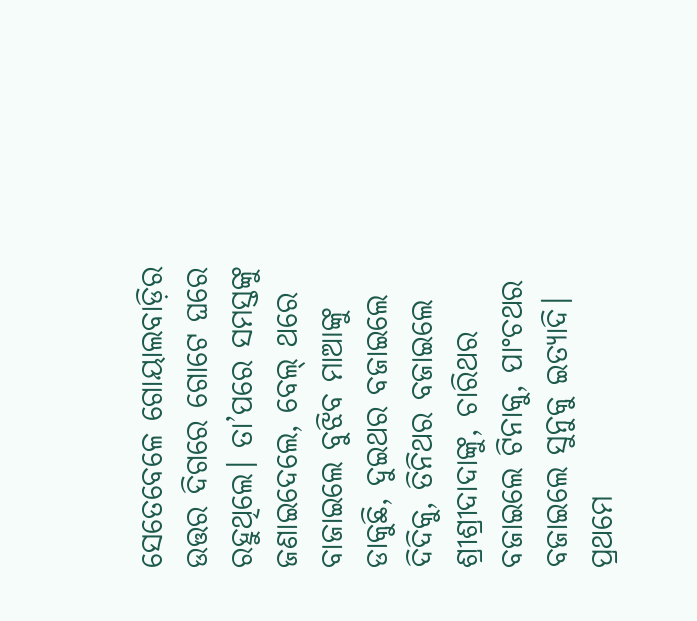ସେତେବେଳେ ଗୋୟାଲବାଡ଼ିର ଉତ୍ତର ଦିଗରେ ଗୋଟେ ଘରେ ରହୁଥିଲେ। ତା’ପରେ ସମସ୍ତଙ୍କୁ ଜଣାଇଦେଲେ, ବେଲ୍ ଥରେ ବାଜାଇଲେ ବୁଝିବ ମାଆଙ୍କୁ ଡାକୁଛି, ଦୁଇଥର ବଜାଇଲେ ଦିଦିକୁ, ତିନିଥର ବଜାଇଲେ ଶ୍ରୀଶ୍ରୀଦାଦାଙ୍କୁ, ଚାରିଥର ବଜାଇଲେ ଟିନାକୁ, ପାଂଚଥର ବଜାଇଲେ ସୁନୁକୁ ଇତ୍ୟାଦି। ପ୍ରଥମେ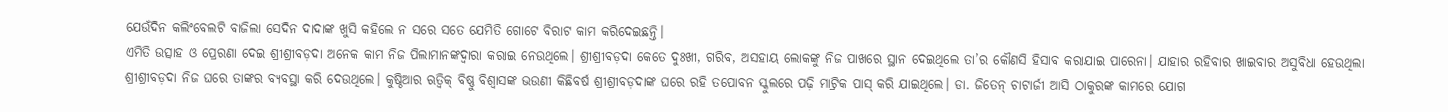ଯେଉଁଦିନ କଲିଂବେଲଟି ବାଜିଲା ସେଦିନ ଦାଦାଙ୍କ ଖୁସି କହିଲେ ନ ସରେ ସତେ ଯେମିତି ଗୋଟେ ବିରାଟ କାମ କରିଦେଇଛନ୍ତି।
ଏମିତି ଉତ୍ସାହ ଓ ପ୍ରେରଣା ଦେଇ ଶ୍ରୀଶ୍ରୀବଡ଼ଦା ଅନେକ କାମ ନିଜ ପିଲାମାନଙ୍କଦ୍ଵାରା କରାଇ ନେଉଥିଲେ। ଶ୍ରୀଶ୍ରୀବଡ଼ଦା କେତେ ଦୁଃଖୀ, ଗରିବ, ଅସହାୟ ଲୋକଙ୍କୁ ନିଜ ପାଖରେ ସ୍ଥାନ ଦେଇଥିଲେ ତା’ର କୌଣସି ହିସାବ କରାଯାଇ ପାରେନା। ଯାହାର ରହିବାର ଖାଇବାର ଅସୁବିଧା ହେଉଥିଲା ଶ୍ରୀଶ୍ରୀବଡ଼ଦା ନିଜ ଘରେ ତାଙ୍କର ବ୍ୟବସ୍ଥା କରି ଦେଉଥିଲେ। କୁଷ୍ଠିଆର ଋତ୍ୱିକ୍ ବିଷ୍ଣୁ ବିଶ୍ବାସଙ୍କ ଭଉଣୀ କିଛିବର୍ଷ ଶ୍ରୀଶ୍ରୀବଡ଼ଦାଙ୍କ ଘରେ ରହି ତପୋବନ ସ୍କୁଲରେ ପଢ଼ି ମାଟ୍ରିକ ପାସ୍ କରି ଯାଇଥିଲେ। ଡା. ଜିତେନ୍ ଚାଟାର୍ଜୀ ଆସି ଠାକୁରଙ୍କ କାମରେ ଯୋଗ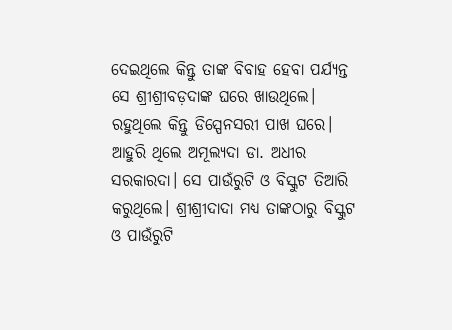ଦେଇଥିଲେ କିନ୍ତୁ ତାଙ୍କ ବିବାହ ହେବା ପର୍ଯ୍ୟନ୍ତ ସେ ଶ୍ରୀଶ୍ରୀବଡ଼ଦାଙ୍କ ଘରେ ଖାଉଥିଲେ। ରହୁଥିଲେ କିନ୍ତୁ ଡିସ୍ପେନସରୀ ପାଖ ଘରେ। ଆହୁରି ଥିଲେ ଅମୂଲ୍ୟଦା ଡା. ଅଧୀର ସରକାରଦା। ସେ ପାଉଁରୁଟି ଓ ବିସ୍କୁଟ ତିଆରି କରୁଥିଲେ। ଶ୍ରୀଶ୍ରୀଦାଦା ମଧ୍ୟ ତାଙ୍କଠାରୁ ବିସ୍କୁଟ ଓ ପାଉଁରୁଟି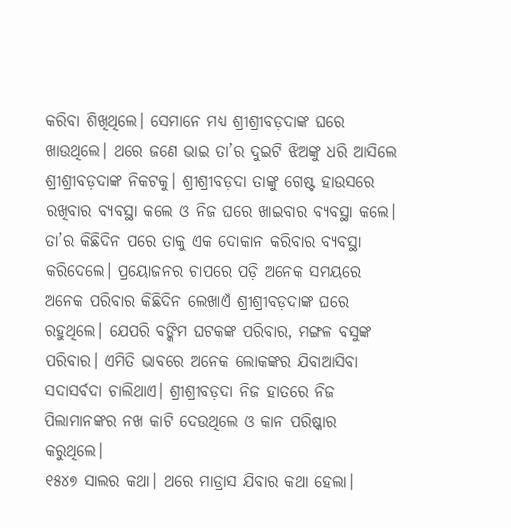କରିବା ଶିଖିଥିଲେ। ସେମାନେ ମଧ୍ୟ ଶ୍ରୀଶ୍ରୀବଡ଼ଦାଙ୍କ ଘରେ ଖାଉଥିଲେ। ଥରେ ଜଣେ ଭାଇ ତା’ର ଦୁଇଟି ଝିଅଙ୍କୁ ଧରି ଆସିଲେ ଶ୍ରୀଶ୍ରୀବଡ଼ଦାଙ୍କ ନିକଟକୁ। ଶ୍ରୀଶ୍ରୀବଡ଼ଦା ତାଙ୍କୁ ଗେଷ୍ଟ ହାଉସରେ ରଖିବାର ବ୍ୟବସ୍ଥା କଲେ ଓ ନିଜ ଘରେ ଖାଇବାର ବ୍ୟବସ୍ଥା କଲେ। ତା’ର କିଛିଦିନ ପରେ ତାକୁ ଏକ ଦୋକାନ କରିବାର ବ୍ୟବସ୍ଥା କରିଦେଲେ। ପ୍ରୟୋଜନର ଚାପରେ ପଡ଼ି ଅନେକ ସମୟରେ ଅନେକ ପରିବାର କିଛିଦିନ ଲେଖାଏଁ ଶ୍ରୀଶ୍ରୀବଡ଼ଦାଙ୍କ ଘରେ ରହୁଥିଲେ। ଯେପରି ବଙ୍କିମ ଘଟକଙ୍କ ପରିବାର, ମଙ୍ଗଳ ବସୁଙ୍କ ପରିବାର। ଏମିତି ଭାବରେ ଅନେକ ଲୋକଙ୍କର ଯିବାଆସିବା ସଦାସର୍ବଦା ଚାଲିଥାଏ। ଶ୍ରୀଶ୍ରୀବଡ଼ଦା ନିଜ ହାତରେ ନିଜ ପିଲାମାନଙ୍କର ନଖ କାଟି ଦେଉଥିଲେ ଓ କାନ ପରିଷ୍କାର କରୁଥିଲେ।
୧୫୪୭ ସାଲର କଥା। ଥରେ ମାଡ୍ରାସ ଯିବାର କଥା ହେଲା।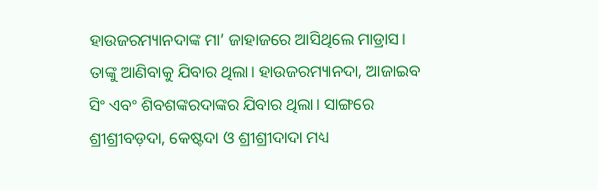ହାଉଜରମ୍ୟାନଦାଙ୍କ ମା’ ଜାହାଜରେ ଆସିଥିଲେ ମାଡ୍ରାସ। ତାଙ୍କୁ ଆଣିବାକୁ ଯିବାର ଥିଲା। ହାଉଜରମ୍ୟାନଦା, ଆଜାଇବ ସିଂ ଏବଂ ଶିବଶଙ୍କରଦାଙ୍କର ଯିବାର ଥିଲା। ସାଙ୍ଗରେ ଶ୍ରୀଶ୍ରୀବଡ଼ଦା, କେଷ୍ଟଦା ଓ ଶ୍ରୀଶ୍ରୀଦାଦା ମଧ୍ୟ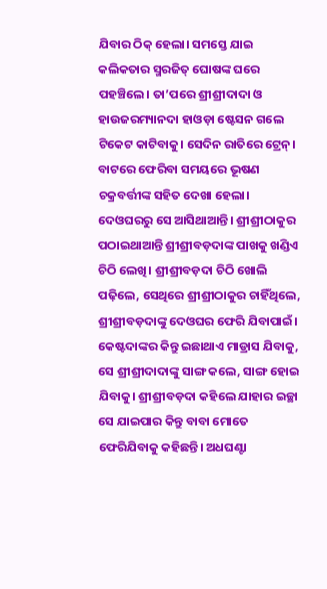ଯିବାର ଠିକ୍ ହେଲା। ସମସ୍ତେ ଯାଇ କଲିକତାର ସ୍ମରଜିତ୍ ଘୋଷଙ୍କ ଘରେ ପହଞ୍ଚିଲେ। ତା’ପରେ ଶ୍ରୀଶ୍ରୀଦାଦା ଓ ହାଉଜରମ୍ୟାନଦା ହାଓଡ଼ା ଷ୍ଟେସନ ଗଲେ ଟିକେଟ କାଟିବାକୁ। ସେଦିନ ରାତିରେ ଟ୍ରେନ୍। ବାଟରେ ଫେରିବା ସମୟରେ ଭୂଷଣ ଚକ୍ରବର୍ତ୍ତୀଙ୍କ ସହିତ ଦେଖା ହେଲା। ଦେଓଘରରୁ ସେ ଆସିଥାଆନ୍ତି। ଶ୍ରୀଶ୍ରୀଠାକୁର ପଠାଇଥାଆନ୍ତି ଶ୍ରୀଶ୍ରୀବଡ଼ଦାଙ୍କ ପାଖକୁ ଖଣ୍ଡିଏ ଚିଠି ଲେଖି। ଶ୍ରୀଶ୍ରୀବଡ଼ଦା ଚିଠି ଖୋଲି ପଢ଼ିଲେ, ସେଥିରେ ଶ୍ରୀଶ୍ରୀଠାକୁର ଚାହିଁଥିଲେ, ଶ୍ରୀଶ୍ରୀବଡ଼ଦାଙ୍କୁ ଦେଓଘର ଫେରି ଯିବାପାଇଁ। କେଷ୍ଟଦାଙ୍କର କିନ୍ତୁ ଇଛାଥାଏ ମାଡ୍ରାସ ଯିବାକୁ, ସେ ଶ୍ରୀଶ୍ରୀଦାଦାଙ୍କୁ ସାଙ୍ଗ କଲେ, ସାଙ୍ଗ ହୋଇ ଯିବାକୁ। ଶ୍ରୀଶ୍ରୀବଡ଼ଦା କହିଲେ ଯାହାର ଇଚ୍ଛା ସେ ଯାଇପାର କିନ୍ତୁ ବାବା ମୋତେ ଫେରିଯିବାକୁ କହିଛନ୍ତି। ଅଧଘଣ୍ଟା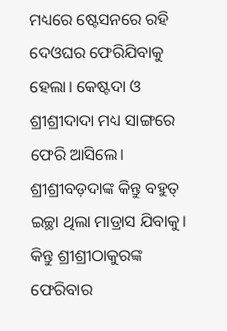ମଧ୍ୟରେ ଷ୍ଟେସନରେ ରହି ଦେଓଘର ଫେରିଯିବାକୁ ହେଲା। କେଷ୍ଟଦା ଓ ଶ୍ରୀଶ୍ରୀଦାଦା ମଧ୍ୟ ସାଙ୍ଗରେ ଫେରି ଆସିଲେ। ଶ୍ରୀଶ୍ରୀବଡ଼ଦାଙ୍କ କିନ୍ତୁ ବହୁତ୍ ଇଚ୍ଛା ଥିଲା ମାଡ୍ରାସ ଯିବାକୁ। କିନ୍ତୁ ଶ୍ରୀଶ୍ରୀଠାକୁରଙ୍କ ଫେରିବାର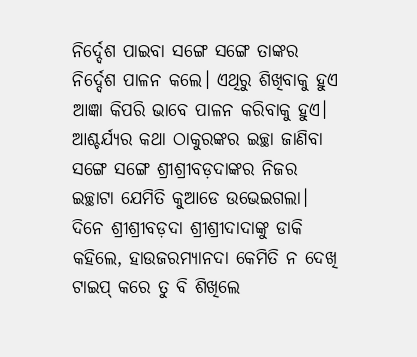ନିର୍ଦ୍ଦେଶ ପାଇବା ସଙ୍ଗେ ସଙ୍ଗେ ତାଙ୍କର ନିର୍ଦ୍ଦେଶ ପାଳନ କଲେ। ଏଥିରୁ ଶିଖିବାକୁ ହୁଏ ଆଜ୍ଞା କିପରି ଭାବେ ପାଳନ କରିବାକୁ ହୁଏ। ଆଶ୍ଚର୍ଯ୍ୟର କଥା ଠାକୁରଙ୍କର ଇଚ୍ଛା ଜାଣିବା ସଙ୍ଗେ ସଙ୍ଗେ ଶ୍ରୀଶ୍ରୀବଡ଼ଦାଙ୍କର ନିଜର ଇଚ୍ଛାଟା ଯେମିତି କୁଆଡେ ଉଭେଇଗଲା।
ଦିନେ ଶ୍ରୀଶ୍ରୀବଡ଼ଦା ଶ୍ରୀଶ୍ରୀଦାଦାଙ୍କୁ ଡାକି କହିଲେ, ହାଉଜରମ୍ୟାନଦା କେମିତି ନ ଦେଖି ଟାଇପ୍ କରେ ତୁ ବି ଶିଖିଲେ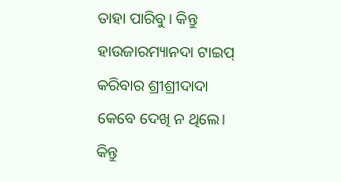ତାହା ପାରିବୁ। କିନ୍ତୁ ହାଉଜାରମ୍ୟାନଦା ଟାଇପ୍ କରିବାର ଶ୍ରୀଶ୍ରୀଦାଦା କେବେ ଦେଖି ନ ଥିଲେ। କିନ୍ତୁ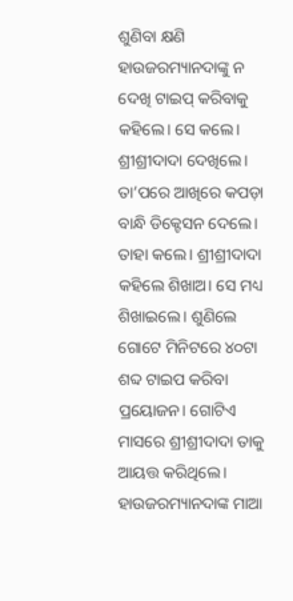ଶୁଣିବା କ୍ଷଣି ହାଉଜରମ୍ୟାନଦାଙ୍କୁ ନ ଦେଖି ଟାଇପ୍ କରିବାକୁ କହିଲେ। ସେ କଲେ। ଶ୍ରୀଶ୍ରୀଦାଦା ଦେଖିଲେ। ତା’ପରେ ଆଖିରେ କପଡ଼ା ବାନ୍ଧି ଡିକ୍ଟେସନ ଦେଲେ। ତାହା କଲେ। ଶ୍ରୀଶ୍ରୀଦାଦା କହିଲେ ଶିଖାଅ। ସେ ମଧ୍ୟ ଶିଖାଇଲେ। ଶୁଣିଲେ ଗୋଟେ ମିନିଟରେ ୪୦ଟା ଶବ୍ଦ ଟାଇପ କରିବା ପ୍ରୟୋଜନ। ଗୋଟିଏ ମାସରେ ଶ୍ରୀଶ୍ରୀଦାଦା ତାକୁ ଆୟତ୍ତ କରିଥିଲେ। ହାଉଜରମ୍ୟାନଦାଙ୍କ ମାଆ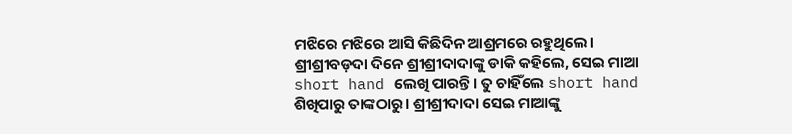ମଝିରେ ମଝିରେ ଆସି କିଛିଦିନ ଆଶ୍ରମରେ ରହୁଥିଲେ। ଶ୍ରୀଶ୍ରୀବଡ଼ଦା ଦିନେ ଶ୍ରୀଶ୍ରୀଦାଦାଙ୍କୁ ଡାକି କହିଲେ, ସେଇ ମାଆ short hand ଲେଖି ପାରନ୍ତି। ତୁ ଚାହିଁଲେ short hand ଶିଖିପାରୁ ତାଙ୍କଠାରୁ। ଶ୍ରୀଶ୍ରୀଦାଦା ସେଇ ମାଆଙ୍କୁ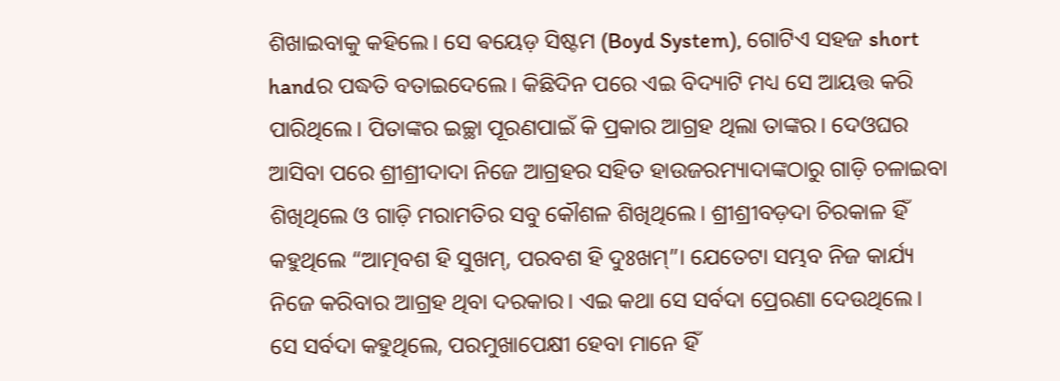ଶିଖାଇବାକୁ କହିଲେ। ସେ ଵୟେଡ଼ ସିଷ୍ଟମ (Boyd System), ଗୋଟିଏ ସହଜ short handର ପଦ୍ଧତି ବତାଇଦେଲେ। କିଛିଦିନ ପରେ ଏଇ ବିଦ୍ୟାଟି ମଧ୍ୟ ସେ ଆୟତ୍ତ କରି ପାରିଥିଲେ। ପିତାଙ୍କର ଇଚ୍ଛା ପୂରଣପାଇଁ କି ପ୍ରକାର ଆଗ୍ରହ ଥିଲା ତାଙ୍କର। ଦେଓଘର ଆସିବା ପରେ ଶ୍ରୀଶ୍ରୀଦାଦା ନିଜେ ଆଗ୍ରହର ସହିତ ହାଉଜରମ୍ୟାଦାଙ୍କଠାରୁ ଗାଡ଼ି ଚଳାଇବା ଶିଖିଥିଲେ ଓ ଗାଡ଼ି ମରାମତିର ସବୁ କୌଶଳ ଶିଖିଥିଲେ। ଶ୍ରୀଶ୍ରୀବଡ଼ଦା ଚିରକାଳ ହିଁ କହୁଥିଲେ “ଆତ୍ମବଶ ହି ସୁଖମ୍, ପରବଶ ହି ଦୁଃଖମ୍”। ଯେତେଟା ସମ୍ଭବ ନିଜ କାର୍ଯ୍ୟ ନିଜେ କରିବାର ଆଗ୍ରହ ଥିବା ଦରକାର। ଏଇ କଥା ସେ ସର୍ବଦା ପ୍ରେରଣା ଦେଉଥିଲେ। ସେ ସର୍ବଦା କହୁଥିଲେ, ପରମୁଖାପେକ୍ଷୀ ହେବା ମାନେ ହିଁ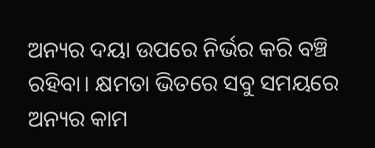ଅନ୍ୟର ଦୟା ଉପରେ ନିର୍ଭର କରି ବଞ୍ଚି ରହିବା। କ୍ଷମତା ଭିତରେ ସବୁ ସମୟରେ ଅନ୍ୟର କାମ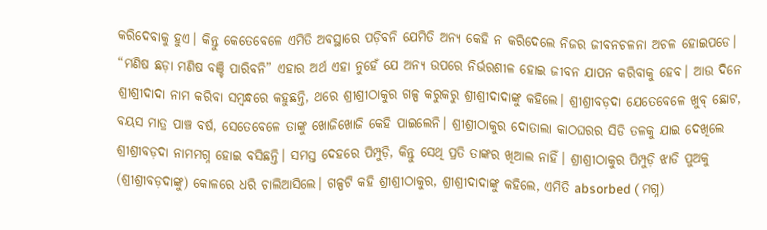କରିଦେବାକୁ ହୁଏ। କିନ୍ତୁ କେତେବେଳେ ଏମିତି ଅବସ୍ଥାରେ ପଡ଼ିବନି ଯେମିତି ଅନ୍ୟ କେହି ନ କରିଦେଲେ ନିଜର ଜୀବନଚଳନା ଅଚଳ ହୋଇପଡେ।
“ମଣିଷ ଛଡ଼ା ମଣିଷ ବଞ୍ଚି ପାରିବନି” ଏହାର ଅର୍ଥ ଏହା ନୁହେଁ ଯେ ଅନ୍ୟ ଉପରେ ନିର୍ଭରଶୀଳ ହୋଇ ଜୀବନ ଯାପନ କରିବାକୁ ହେବ। ଆଉ ଦିନେ ଶ୍ରୀଶ୍ରୀଦାଦା ନାମ କରିବା ସମ୍ବନ୍ଧରେ କହୁଛନ୍ତି, ଥରେ ଶ୍ରୀଶ୍ରୀଠାକୁର ଗଳ୍ପ କରୁକରୁ ଶ୍ରୀଶ୍ରୀଦାଦାଙ୍କୁ କହିଲେ। ଶ୍ରୀଶ୍ରୀବଡ଼ଦା ଯେତେବେଳେ ଖୁବ୍ ଛୋଟ, ବୟସ ମାତ୍ର ପାଞ୍ଚ ବର୍ଷ, ସେତେବେଳେ ତାଙ୍କୁ ଖୋଜିଖୋଜି କେହି ପାଇଲେନି। ଶ୍ରୀଶ୍ରୀଠାକୁର ଦୋତାଲା କାଠଘରର ସିଡି ତଳକୁ ଯାଇ ଦେଖିଲେ ଶ୍ରୀଶ୍ରୀବଡ଼ଦା ନାମମଗ୍ନ ହୋଇ ବସିଛନ୍ତି। ସମସ୍ତ ଦେହରେ ପିମ୍ପୁଡ଼ି, କିନ୍ତୁ ସେଥି ପ୍ରତି ତାଙ୍କର ଖିଆଲ ନାହିଁ। ଶ୍ରୀଶ୍ରୀଠାକୁର ପିମ୍ପୁଡ଼ି ଝାଡି ପୁଅକୁ (ଶ୍ରୀଶ୍ରୀବଡ଼ଦାଙ୍କୁ) କୋଳରେ ଧରି ଚାଲିଆସିଲେ। ଗଳ୍ପଟି କହି ଶ୍ରୀଶ୍ରୀଠାକୁର, ଶ୍ରୀଶ୍ରୀଦାଦାଙ୍କୁ କହିଲେ, ଏମିତି absorbed ( ମଗ୍ନ)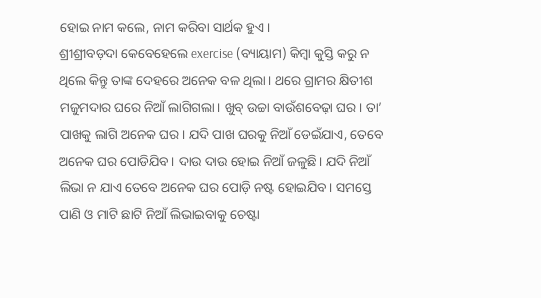ହୋଇ ନାମ କଲେ, ନାମ କରିବା ସାର୍ଥକ ହୁଏ।
ଶ୍ରୀଶ୍ରୀବଡ଼ଦା କେବେହେଲେ exercise (ବ୍ୟାୟାମ) କିମ୍ବା କୁସ୍ତି କରୁ ନ ଥିଲେ କିନ୍ତୁ ତାଙ୍କ ଦେହରେ ଅନେକ ବଳ ଥିଲା। ଥରେ ଗ୍ରାମର କ୍ଷିତୀଶ ମଜୁମଦାର ଘରେ ନିଆଁ ଲାଗିଗଲା। ଖୁବ୍ ଉଚ୍ଚା ବାଉଁଶବେଢ଼ା ଘର। ତା’ ପାଖକୁ ଲାଗି ଅନେକ ଘର। ଯଦି ପାଖ ଘରକୁ ନିଆଁ ଡେଇଁଯାଏ, ତେବେ ଅନେକ ଘର ପୋଡିଯିବ। ଦାଉ ଦାଉ ହୋଇ ନିଆଁ ଜଳୁଛି। ଯଦି ନିଆଁ ଲିଭା ନ ଯାଏ ତେବେ ଅନେକ ଘର ପୋଡ଼ି ନଷ୍ଟ ହୋଇଯିବ। ସମସ୍ତେ ପାଣି ଓ ମାଟି ଛାଟି ନିଆଁ ଲିଭାଇବାକୁ ଚେଷ୍ଟା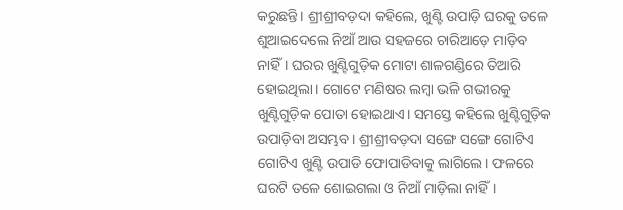କରୁଛନ୍ତି। ଶ୍ରୀଶ୍ରୀବଡ଼ଦା କହିଲେ, ଖୁଣ୍ଟି ଉପାଡ଼ି ଘରକୁ ତଳେ ଶୁଆଇଦେଲେ ନିଆଁ ଆଉ ସହଜରେ ଚାରିଆଡ଼େ ମାଡ଼ିବ ନାହିଁ। ଘରର ଖୁଣ୍ଟିଗୁଡ଼ିକ ମୋଟା ଶାଳଗଣ୍ଡିରେ ତିଆରି ହୋଇଥିଲା। ଗୋଟେ ମଣିଷର ଲମ୍ବା ଭଳି ଗଭୀରକୁ ଖୁଣ୍ଟିଗୁଡ଼ିକ ପୋତା ହୋଇଥାଏ। ସମସ୍ତେ କହିଲେ ଖୁଣ୍ଟିଗୁଡ଼ିକ ଉପାଡ଼ିବା ଅସମ୍ଭବ। ଶ୍ରୀଶ୍ରୀବଡ଼ଦା ସଙ୍ଗେ ସଙ୍ଗେ ଗୋଟିଏ ଗୋଟିଏ ଖୁଣ୍ଟି ଉପାଡି ଫୋପାଡିବାକୁ ଲାଗିଲେ। ଫଳରେ ଘରଟି ତଳେ ଶୋଇଗଲା ଓ ନିଆଁ ମାଡ଼ିଲା ନାହିଁ।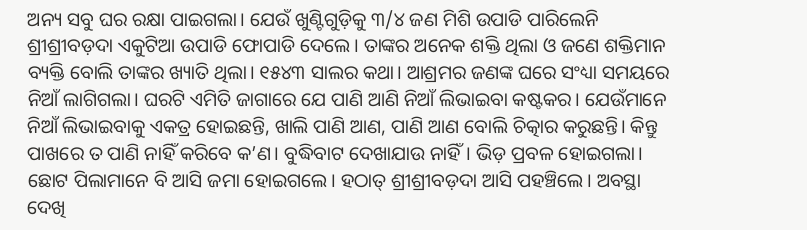ଅନ୍ୟ ସବୁ ଘର ରକ୍ଷା ପାଇଗଲା। ଯେଉଁ ଖୁଣ୍ଟିଗୁଡ଼ିକୁ ୩/୪ ଜଣ ମିଶି ଉପାଡି ପାରିଲେନି ଶ୍ରୀଶ୍ରୀବଡ଼ଦା ଏକୁଟିଆ ଉପାଡି ଫୋପାଡି ଦେଲେ। ତାଙ୍କର ଅନେକ ଶକ୍ତି ଥିଲା ଓ ଜଣେ ଶକ୍ତିମାନ ବ୍ୟକ୍ତି ବୋଲି ତାଙ୍କର ଖ୍ୟାତି ଥିଲା। ୧୫୪୩ ସାଲର କଥା। ଆଶ୍ରମର ଜଣଙ୍କ ଘରେ ସଂଧ୍ୟା ସମୟରେ ନିଆଁ ଲାଗିଗଲା। ଘରଟି ଏମିତି ଜାଗାରେ ଯେ ପାଣି ଆଣି ନିଆଁ ଲିଭାଇବା କଷ୍ଟକର। ଯେଉଁମାନେ ନିଆଁ ଲିଭାଇବାକୁ ଏକତ୍ର ହୋଇଛନ୍ତି, ଖାଲି ପାଣି ଆଣ, ପାଣି ଆଣ ବୋଲି ଚିତ୍କାର କରୁଛନ୍ତି। କିନ୍ତୁ ପାଖରେ ତ ପାଣି ନାହିଁ କରିବେ କ’ଣ। ବୁଦ୍ଧିବାଟ ଦେଖାଯାଉ ନାହିଁ। ଭିଡ଼ ପ୍ରବଳ ହୋଇଗଲା। ଛୋଟ ପିଲାମାନେ ବି ଆସି ଜମା ହୋଇଗଲେ। ହଠାତ୍ ଶ୍ରୀଶ୍ରୀବଡ଼ଦା ଆସି ପହଞ୍ଚିଲେ। ଅବସ୍ଥା ଦେଖି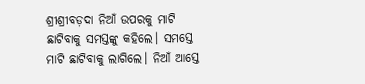ଶ୍ରୀଶ୍ରୀବଡ଼ଦା ନିଆଁ ଉପରକୁ ମାଟି ଛାଟିବାକୁ ସମସ୍ତଙ୍କୁ କହିଲେ। ସମସ୍ତେ ମାଟି ଛାଟିବାକୁ ଲାଗିଲେ। ନିଆଁ ଆସ୍ତେ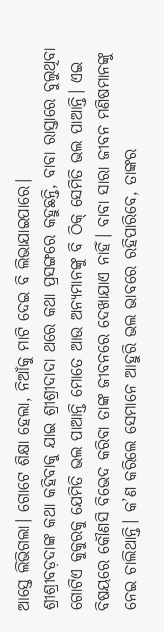ଆସ୍ତେ ଲିଭିଗଲା। ଗୋଟେ ଶିକ୍ଷା ହେଲା, ନିଆଁକୁ ମାଟି ଦେଇ ବି ଲିଭାଯାଇପାରେ।
ଶ୍ରୀଶ୍ରୀବଡ଼ଦାଙ୍କ କଥା କହିବାକୁ ଯାଇ ଶ୍ରୀଶ୍ରୀଦାଦା ଥରେ କଥା ପ୍ରସଙ୍ଗରେ କହୁଛନ୍ତି, ବାବା ରାସ୍ତାରେ ବୁଲୁଥିବା ଗୋଟିଏ କୁକୁରକୁ ଯେମିତି ଭଲ ପାଆନ୍ତି ମୋତେ ଆଉ ଅନ୍ୟମାନଙ୍କୁ ବି ଠିକ୍ ସେମିତି ଭଲ ପାଆନ୍ତି। ଏଇ ବିଷୟରେ କୌଣସି ବିଭେଦ କରିବା ତାଙ୍କ ଜୀବନରେ ଦେଖାଯାଏ ନାହିଁ। ବାବା ସାରା ଜୀବନ ମଣିଷମାନଙ୍କୁ ନେଇ ଚାଲିଥାନ୍ତି। କ’ଣ କରିଲେ ସେମାନେ ଆହୁରି ଭଲ ଭାବରେ ରହିପାରିବେ, ତାଙ୍କର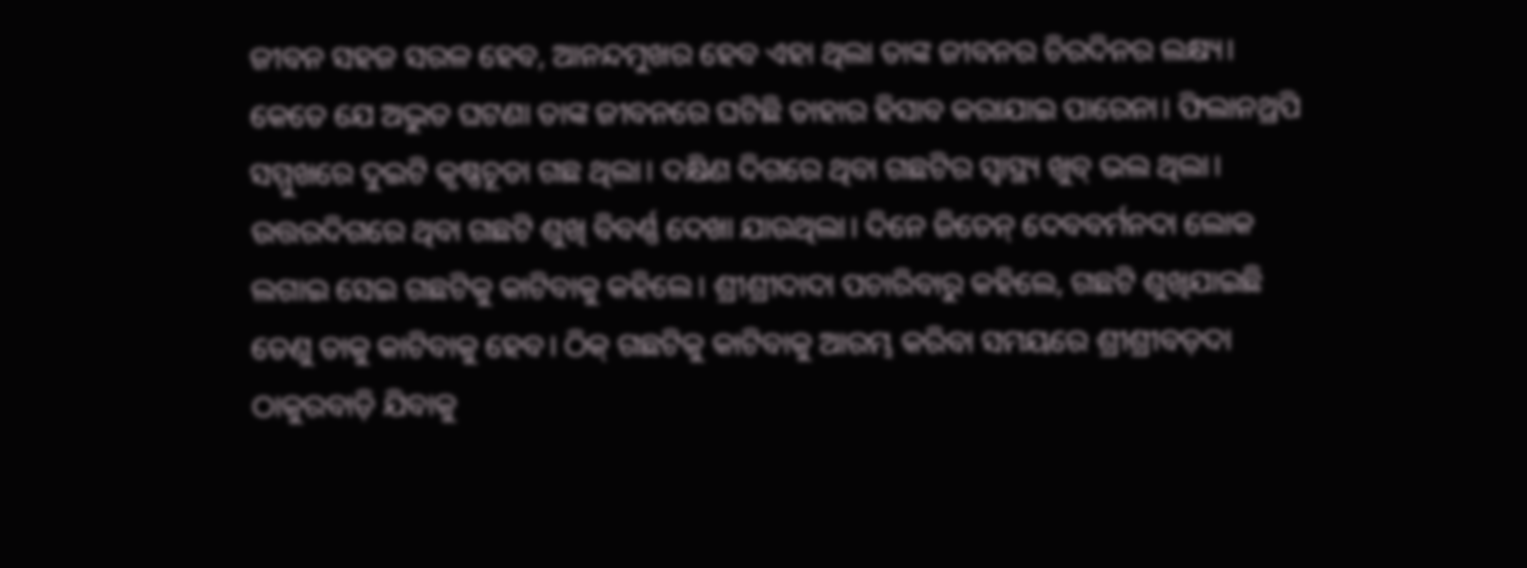ଜୀବନ ସହଜ ସରଳ ହେବ, ଆନନ୍ଦମୁଖର ହେବ ଏହା ଥିଲା ତାଙ୍କ ଜୀବନର ଚିରଦିନର ଲକ୍ଷ୍ୟ।
କେତେ ଯେ ଅଦ୍ଭୁତ ଘଟଣା ତାଙ୍କ ଜୀବନରେ ଘଟିଛି ତାହାର ହିସାବ କରାଯାଇ ପାରେନା। ଫିଲାନଥ୍ରପି ସମ୍ମୁଖରେ ଦୁଇଟି କୃଷ୍ଣଚୂଡା ଗଛ ଥିଲା। ଦକ୍ଷିଣ ଦିଗରେ ଥିବା ଗଛଟିର ସ୍ବାସ୍ଥ୍ୟ ଖୁବ୍ ଭଲ ଥିଲା। ଉତ୍ତରଦିଗରେ ଥିବା ଗଛଟି ଶୁଖି ବିବର୍ଣ୍ଣ ଦେଖା ଯାଉଥିଲା। ଦିନେ ଜିତେନ୍ ଦେବବର୍ମନଦା ଲୋକ ଲଗାଇ ସେଇ ଗଛଟିକୁ କାଟିବାକୁ କହିଲେ। ଶ୍ରୀଶ୍ରୀଦାଦା ପଚାରିବାରୁ କହିଲେ, ଗଛଟି ଶୁଖିଯାଇଛି ତେଣୁ ତାକୁ କାଟିବାକୁ ହେବ। ଠିକ୍ ଗଛଟିକୁ କାଟିବାକୁ ଆରମ୍ଭ କରିବା ସମୟରେ ଶ୍ରୀଶ୍ରୀବଡ଼ଦା ଠାକୁରବାଡ଼ି ଯିବାକୁ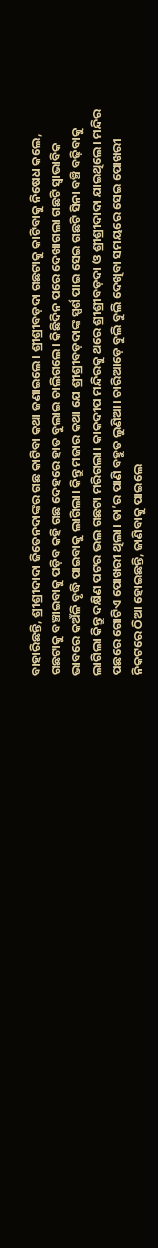ବାହାରିଛନ୍ତି, ଶ୍ରୀଶ୍ରୀଦାଦା ଜିତେନଦାଙ୍କର ଗଛ କାଟିବା କଥା ଜଣାଇଲେ। ଶ୍ରୀଶ୍ରୀବଡ଼ଦା ଗଛଟାକୁ କାଟିବାକୁ ନିଷେଧ କଲେ, ଗଛଟାକୁ ବଞ୍ଚାଇବାକୁ ପଡ଼ିବ କହି ଗଛ ଦେହରେ ହାତ ବୁଲାଇ ଚାଲିଗଲେ। କିଛିଦିନ ପରେ ଦେଖାଗଲା ଗଛଟି ସ୍ଵାଭାବିକ ଭାବରେ କଅଁଳି ବୃଦ୍ଧି ପାଇବାକୁ ଲାଗିଲା। କିନ୍ତୁ ମଜାର କଥା ଯେ ଶ୍ରୀଶ୍ରୀବଡ଼ଦାଙ୍କ ସ୍ପର୍ଶ ପାଇ ସେଇ ଗଛଟି ସିନା ବଞ୍ଚି ବଢ଼ିବାକୁ ଲାଗିଲା କିନ୍ତୁ ଦକ୍ଷିଣ ପଟର ଭଲ ଗଛଟା ମରିଗଲା। କାକଦୀପ ମନ୍ଦିରକୁ ଥରେ ଶ୍ରୀଶ୍ରୀବଡ଼ଦା ଓ ଶ୍ରୀଶ୍ରୀଦାଦା ଯାଇଥିଲେ। ମନ୍ଦିର ପଛରେ ଗୋଟିଏ ପୋଖରୀ ଥିଲା। ତା’ର ପାଣି ବହୁତ ଲୁଣିଆ। ଚାରିଆଡ଼େ ବୁଲି ବୁଲି ଦେଖିବା ସମୟରେ ସେଇ ପୋଖରୀ ନିକଟରେ ଠିଆ ହୋଇଛନ୍ତି, ଜାଣିବାକୁ ପାଇଲେ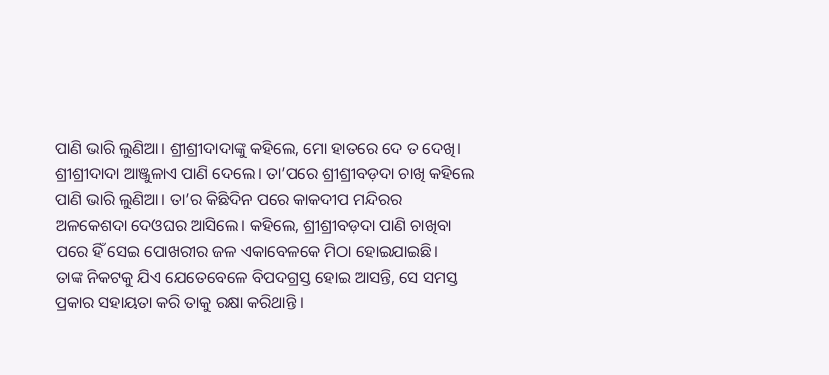ପାଣି ଭାରି ଲୁଣିଆ। ଶ୍ରୀଶ୍ରୀଦାଦାଙ୍କୁ କହିଲେ, ମୋ ହାତରେ ଦେ ତ ଦେଖି। ଶ୍ରୀଶ୍ରୀଦାଦା ଆଞ୍ଜୁଳାଏ ପାଣି ଦେଲେ। ତା’ପରେ ଶ୍ରୀଶ୍ରୀବଡ଼ଦା ଚାଖି କହିଲେ ପାଣି ଭାରି ଲୁଣିଆ। ତା’ର କିଛିଦିନ ପରେ କାକଦୀପ ମନ୍ଦିରର ଅଳକେଶଦା ଦେଓଘର ଆସିଲେ। କହିଲେ, ଶ୍ରୀଶ୍ରୀବଡ଼ଦା ପାଣି ଚାଖିବା ପରେ ହିଁ ସେଇ ପୋଖରୀର ଜଳ ଏକାବେଳକେ ମିଠା ହୋଇଯାଇଛି।
ତାଙ୍କ ନିକଟକୁ ଯିଏ ଯେତେବେଳେ ବିପଦଗ୍ରସ୍ତ ହୋଇ ଆସନ୍ତି, ସେ ସମସ୍ତ ପ୍ରକାର ସହାୟତା କରି ତାକୁ ରକ୍ଷା କରିଥାନ୍ତି ।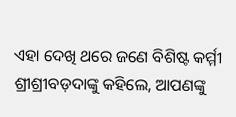ଏହା ଦେଖି ଥରେ ଜଣେ ବିଶିଷ୍ଟ କର୍ମ୍ମୀ ଶ୍ରୀଶ୍ରୀବଡ଼ଦାଙ୍କୁ କହିଲେ, ଆପଣଙ୍କୁ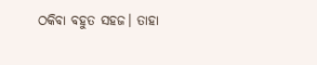ଠକିବା ବହୁତ ସହଜ। ତାହା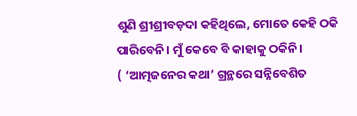ଶୁଣି ଶ୍ରୀଶ୍ରୀବଡ଼ଦା କହିଥିଲେ, ମୋତେ କେହି ଠକି ପାରିବେନି। ମୁଁ କେବେ ବି କାହାକୁ ଠକିନି।
( ‘ଆତ୍ମଜନେର କଥା’ ଗ୍ରନ୍ଥରେ ସନ୍ନିବେଶିତ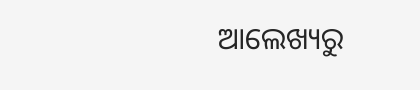ଆଲେଖ୍ୟରୁ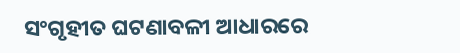ସଂଗୃହୀତ ଘଟଣାବଳୀ ଆଧାରରେ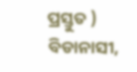ପ୍ରସ୍ତୁତ )
ବିଡାନାସୀ,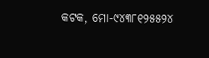କଟକ, ମୋ-୯୪୩୮୧୨୫୫୨୪